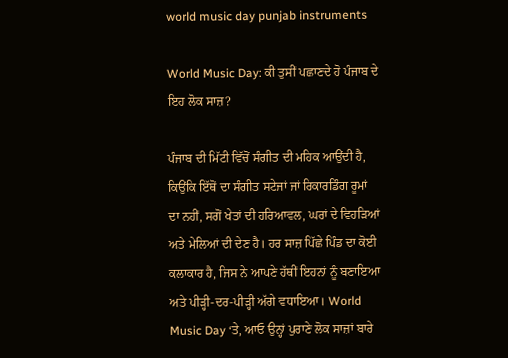world music day punjab instruments

World Music Day: ਕੀ ਤੁਸੀਂ ਪਛਾਣਦੇ ਹੋ ਪੰਜਾਬ ਦੇ ਇਹ ਲੋਕ ਸਾਜ਼?

ਪੰਜਾਬ ਦੀ ਮਿੱਟੀ ਵਿੱਚੋਂ ਸੰਗੀਤ ਦੀ ਮਹਿਕ ਆਉਂਦੀ ਹੈ, ਕਿਉਂਕਿ ਇੱਥੋਂ ਦਾ ਸੰਗੀਤ ਸਟੇਜਾਂ ਜਾਂ ਰਿਕਾਰਡਿੰਗ ਰੂਮਾਂ ਦਾ ਨਹੀਂ, ਸਗੋਂ ਖੇਤਾਂ ਦੀ ਹਰਿਆਵਲ, ਘਰਾਂ ਦੇ ਵਿਹੜਿਆਂ ਅਤੇ ਮੇਲਿਆਂ ਦੀ ਦੇਣ ਹੈ। ਹਰ ਸਾਜ਼ ਪਿੱਛੇ ਪਿੰਡ ਦਾ ਕੋਈ ਕਲਾਕਾਰ ਹੈ, ਜਿਸ ਨੇ ਆਪਣੇ ਹੱਥੀਂ ਇਹਨਾਂ ਨੂੰ ਬਣਾਇਆ ਅਤੇ ਪੀੜ੍ਹੀ-ਦਰ-ਪੀੜ੍ਹੀ ਅੱਗੇ ਵਧਾਇਆ। World Music Day ‘ਤੇ, ਆਓ ਉਨ੍ਹਾਂ ਪੁਰਾਣੇ ਲੋਕ ਸਾਜ਼ਾਂ ਬਾਰੇ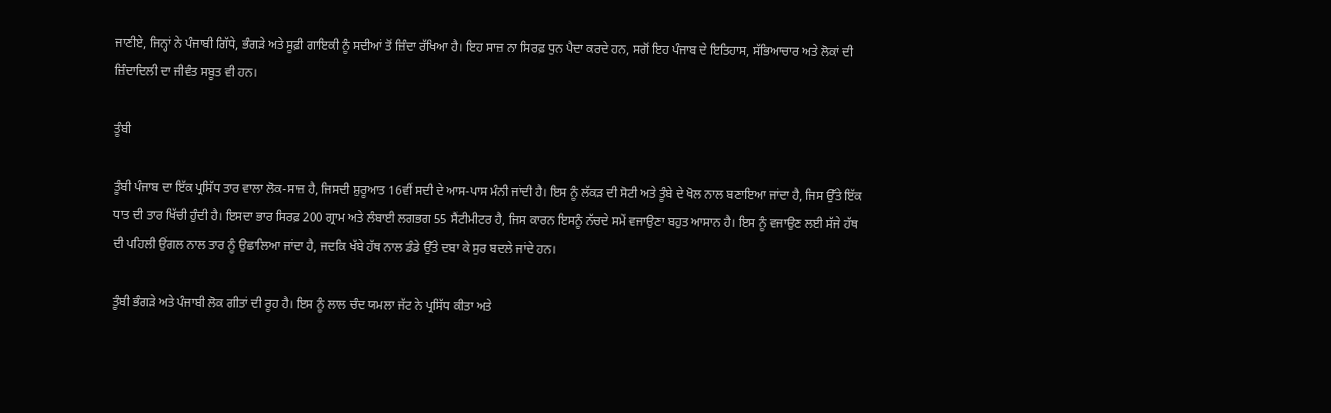ਜਾਣੀਏ, ਜਿਨ੍ਹਾਂ ਨੇ ਪੰਜਾਬੀ ਗਿੱਧੇ, ਭੰਗੜੇ ਅਤੇ ਸੂਫ਼ੀ ਗਾਇਕੀ ਨੂੰ ਸਦੀਆਂ ਤੋਂ ਜ਼ਿੰਦਾ ਰੱਖਿਆ ਹੈ। ਇਹ ਸਾਜ਼ ਨਾ ਸਿਰਫ਼ ਧੁਨ ਪੈਦਾ ਕਰਦੇ ਹਨ, ਸਗੋਂ ਇਹ ਪੰਜਾਬ ਦੇ ਇਤਿਹਾਸ, ਸੱਭਿਆਚਾਰ ਅਤੇ ਲੋਕਾਂ ਦੀ ਜ਼ਿੰਦਾਦਿਲੀ ਦਾ ਜੀਵੰਤ ਸਬੂਤ ਵੀ ਹਨ।

ਤੂੰਬੀ

ਤੂੰਬੀ ਪੰਜਾਬ ਦਾ ਇੱਕ ਪ੍ਰਸਿੱਧ ਤਾਰ ਵਾਲਾ ਲੋਕ-ਸਾਜ਼ ਹੈ, ਜਿਸਦੀ ਸ਼ੁਰੂਆਤ 16ਵੀਂ ਸਦੀ ਦੇ ਆਸ-ਪਾਸ ਮੰਨੀ ਜਾਂਦੀ ਹੈ। ਇਸ ਨੂੰ ਲੱਕੜ ਦੀ ਸੋਟੀ ਅਤੇ ਤੂੰਬੇ ਦੇ ਖੋਲ ਨਾਲ ਬਣਾਇਆ ਜਾਂਦਾ ਹੈ, ਜਿਸ ਉੱਤੇ ਇੱਕ ਧਾਤ ਦੀ ਤਾਰ ਖਿੱਚੀ ਹੁੰਦੀ ਹੈ। ਇਸਦਾ ਭਾਰ ਸਿਰਫ਼ 200 ਗ੍ਰਾਮ ਅਤੇ ਲੰਬਾਈ ਲਗਭਗ 55 ਸੈਂਟੀਮੀਟਰ ਹੈ, ਜਿਸ ਕਾਰਨ ਇਸਨੂੰ ਨੱਚਦੇ ਸਮੇਂ ਵਜਾਉਣਾ ਬਹੁਤ ਆਸਾਨ ਹੈ। ਇਸ ਨੂੰ ਵਜਾਉਣ ਲਈ ਸੱਜੇ ਹੱਥ ਦੀ ਪਹਿਲੀ ਉਂਗਲ ਨਾਲ ਤਾਰ ਨੂੰ ਉਛਾਲਿਆ ਜਾਂਦਾ ਹੈ, ਜਦਕਿ ਖੱਬੇ ਹੱਥ ਨਾਲ ਡੰਡੇ ਉੱਤੇ ਦਬਾ ਕੇ ਸੁਰ ਬਦਲੇ ਜਾਂਦੇ ਹਨ।

ਤੂੰਬੀ ਭੰਗੜੇ ਅਤੇ ਪੰਜਾਬੀ ਲੋਕ ਗੀਤਾਂ ਦੀ ਰੂਹ ਹੈ। ਇਸ ਨੂੰ ਲਾਲ ਚੰਦ ਯਮਲਾ ਜੱਟ ਨੇ ਪ੍ਰਸਿੱਧ ਕੀਤਾ ਅਤੇ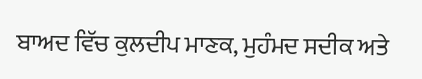ਬਾਅਦ ਵਿੱਚ ਕੁਲਦੀਪ ਮਾਣਕ, ਮੁਹੰਮਦ ਸਦੀਕ ਅਤੇ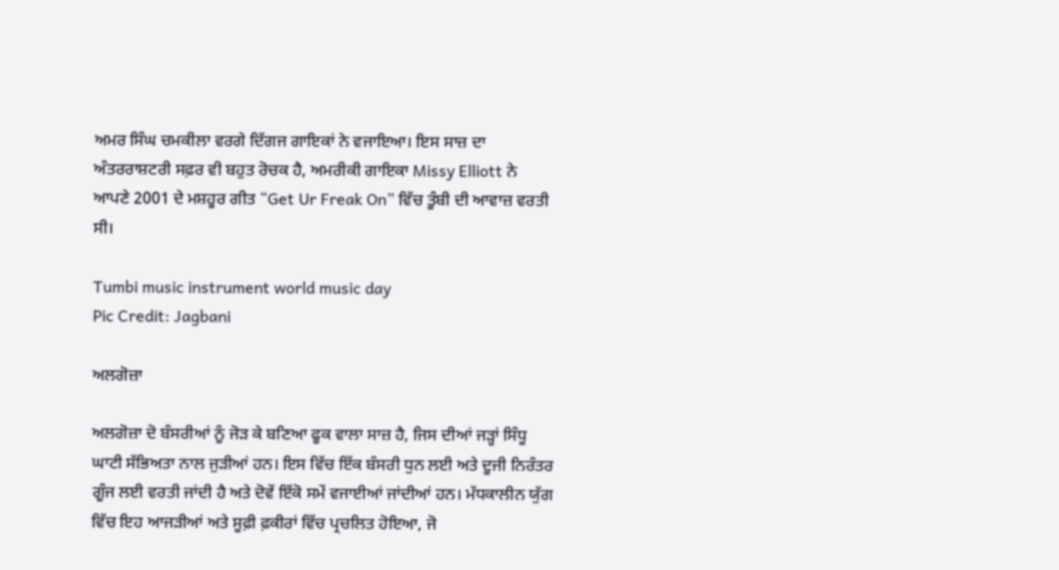ਅਮਰ ਸਿੰਘ ਚਮਕੀਲਾ ਵਰਗੇ ਦਿੱਗਜ ਗਾਇਕਾਂ ਨੇ ਵਜਾਇਆ। ਇਸ ਸਾਜ਼ ਦਾ ਅੰਤਰਰਾਸ਼ਟਰੀ ਸਫ਼ਰ ਵੀ ਬਹੁਤ ਰੋਚਕ ਹੈ, ਅਮਰੀਕੀ ਗਾਇਕਾ Missy Elliott ਨੇ ਆਪਣੇ 2001 ਦੇ ਮਸ਼ਹੂਰ ਗੀਤ “Get Ur Freak On” ਵਿੱਚ ਤੂੰਬੀ ਦੀ ਆਵਾਜ਼ ਵਰਤੀ ਸੀ।

Tumbi music instrument world music day
Pic Credit: Jagbani

ਅਲਗੋਜ਼ਾ

ਅਲਗੋਜ਼ਾ ਦੋ ਬੰਸਰੀਆਂ ਨੂੰ ਜੋੜ ਕੇ ਬਣਿਆ ਫੂਕ ਵਾਲਾ ਸਾਜ਼ ਹੈ, ਜਿਸ ਦੀਆਂ ਜੜ੍ਹਾਂ ਸਿੰਧੂ ਘਾਟੀ ਸੱਭਿਅਤਾ ਨਾਲ ਜੁੜੀਆਂ ਹਨ। ਇਸ ਵਿੱਚ ਇੱਕ ਬੰਸਰੀ ਧੁਨ ਲਈ ਅਤੇ ਦੂਜੀ ਨਿਰੰਤਰ ਗੂੰਜ ਲਈ ਵਰਤੀ ਜਾਂਦੀ ਹੈ ਅਤੇ ਦੋਵੇਂ ਇੱਕੋ ਸਮੇਂ ਵਜਾਈਆਂ ਜਾਂਦੀਆਂ ਹਨ। ਮੱਧਕਾਲੀਨ ਯੁੱਗ ਵਿੱਚ ਇਹ ਆਜੜੀਆਂ ਅਤੇ ਸੂਫ਼ੀ ਫ਼ਕੀਰਾਂ ਵਿੱਚ ਪ੍ਰਚਲਿਤ ਹੋਇਆ, ਜੋ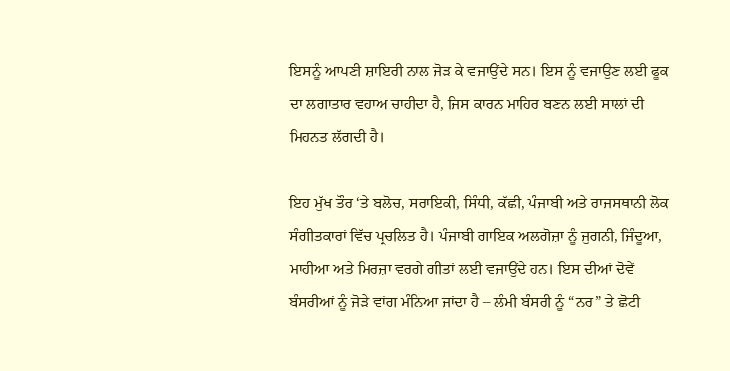ਇਸਨੂੰ ਆਪਣੀ ਸ਼ਾਇਰੀ ਨਾਲ ਜੋੜ ਕੇ ਵਜਾਉਂਦੇ ਸਨ। ਇਸ ਨੂੰ ਵਜਾਉਣ ਲਈ ਫੂਕ ਦਾ ਲਗਾਤਾਰ ਵਹਾਅ ਚਾਹੀਦਾ ਹੈ, ਜਿਸ ਕਾਰਨ ਮਾਹਿਰ ਬਣਨ ਲਈ ਸਾਲਾਂ ਦੀ ਮਿਹਨਤ ਲੱਗਦੀ ਹੈ।

ਇਹ ਮੁੱਖ ਤੌਰ ‘ਤੇ ਬਲੋਚ, ਸਰਾਇਕੀ, ਸਿੰਧੀ, ਕੱਛੀ, ਪੰਜਾਬੀ ਅਤੇ ਰਾਜਸਥਾਨੀ ਲੋਕ ਸੰਗੀਤਕਾਰਾਂ ਵਿੱਚ ਪ੍ਰਚਲਿਤ ਹੈ। ਪੰਜਾਬੀ ਗਾਇਕ ਅਲਗੋਜ਼ਾ ਨੂੰ ਜੁਗਨੀ, ਜਿੰਦੂਆ, ਮਾਹੀਆ ਅਤੇ ਮਿਰਜ਼ਾ ਵਰਗੇ ਗੀਤਾਂ ਲਈ ਵਜਾਉਂਦੇ ਹਨ। ਇਸ ਦੀਆਂ ਦੋਵੇਂ ਬੰਸਰੀਆਂ ਨੂੰ ਜੋੜੇ ਵਾਂਗ ਮੰਨਿਆ ਜਾਂਦਾ ਹੈ – ਲੰਮੀ ਬੰਸਰੀ ਨੂੰ “ਨਰ” ਤੇ ਛੋਟੀ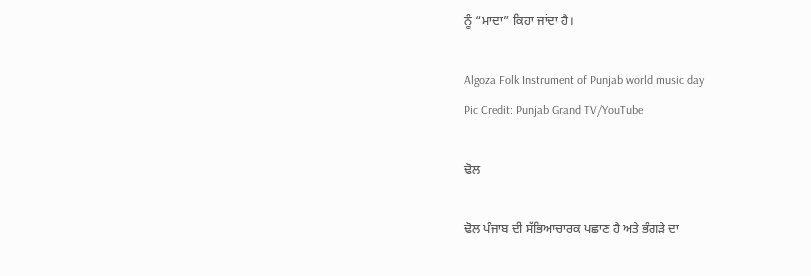ਨੂੰ “ਮਾਦਾ” ਕਿਹਾ ਜਾਂਦਾ ਹੈ।

Algoza Folk Instrument of Punjab world music day
Pic Credit: Punjab Grand TV/YouTube

ਢੋਲ

ਢੋਲ ਪੰਜਾਬ ਦੀ ਸੱਭਿਆਚਾਰਕ ਪਛਾਣ ਹੈ ਅਤੇ ਭੰਗੜੇ ਦਾ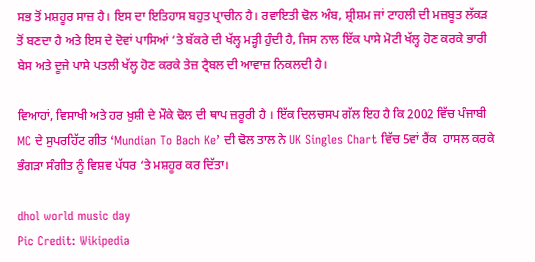ਸਭ ਤੋਂ ਮਸ਼ਹੂਰ ਸਾਜ਼ ਹੈ। ਇਸ ਦਾ ਇਤਿਹਾਸ ਬਹੁਤ ਪ੍ਰਾਚੀਨ ਹੈ। ਰਵਾਇਤੀ ਢੋਲ ਅੰਬ, ਸ਼੍ਰੀਸ਼ਮ ਜਾਂ ਟਾਹਲੀ ਦੀ ਮਜ਼ਬੂਤ ਲੱਕੜ ਤੋਂ ਬਣਦਾ ਹੈ ਅਤੇ ਇਸ ਦੇ ਦੋਵਾਂ ਪਾਸਿਆਂ ‘ਤੇ ਬੱਕਰੇ ਦੀ ਖੱਲ੍ਹ ਮੜ੍ਹੀ ਹੁੰਦੀ ਹੈ, ਜਿਸ ਨਾਲ ਇੱਕ ਪਾਸੇ ਮੋਟੀ ਖੱਲ੍ਹ ਹੋਣ ਕਰਕੇ ਭਾਰੀ ਬੇਸ ਅਤੇ ਦੂਜੇ ਪਾਸੇ ਪਤਲੀ ਖੱਲ੍ਹ ਹੋਣ ਕਰਕੇ ਤੇਜ਼ ਟ੍ਰੈਬਲ ਦੀ ਆਵਾਜ਼ ਨਿਕਲਦੀ ਹੈ।

ਵਿਆਹਾਂ, ਵਿਸਾਖੀ ਅਤੇ ਹਰ ਖ਼ੁਸ਼ੀ ਦੇ ਮੌਕੇ ਢੋਲ ਦੀ ਥਾਪ ਜ਼ਰੂਰੀ ਹੈ । ਇੱਕ ਦਿਲਚਸਪ ਗੱਲ ਇਹ ਹੈ ਕਿ 2002 ਵਿੱਚ ਪੰਜਾਬੀ MC ਦੇ ਸੁਪਰਹਿੱਟ ਗੀਤ ‘Mundian To Bach Ke’ ਦੀ ਢੋਲ ਤਾਲ ਨੇ UK Singles Chart ਵਿੱਚ 5ਵਾਂ ਰੈਂਕ  ਹਾਸਲ ਕਰਕੇ ਭੰਗੜਾ ਸੰਗੀਤ ਨੂੰ ਵਿਸ਼ਵ ਪੱਧਰ ‘ਤੇ ਮਸ਼ਹੂਰ ਕਰ ਦਿੱਤਾ।

dhol world music day
Pic Credit: Wikipedia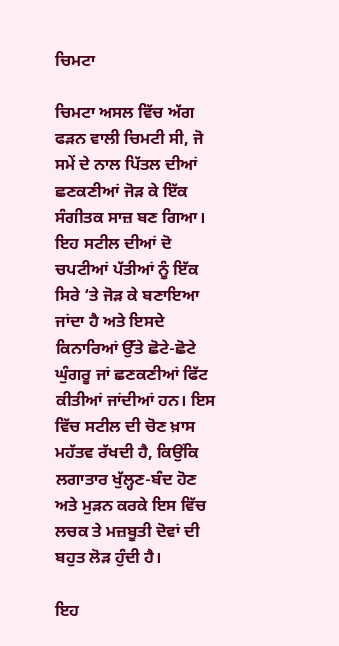ਚਿਮਟਾ

ਚਿਮਟਾ ਅਸਲ ਵਿੱਚ ਅੱਗ ਫੜਨ ਵਾਲੀ ਚਿਮਟੀ ਸੀ, ਜੋ ਸਮੇਂ ਦੇ ਨਾਲ ਪਿੱਤਲ ਦੀਆਂ ਛਣਕਣੀਆਂ ਜੋੜ ਕੇ ਇੱਕ ਸੰਗੀਤਕ ਸਾਜ਼ ਬਣ ਗਿਆ। ਇਹ ਸਟੀਲ ਦੀਆਂ ਦੋ ਚਪਟੀਆਂ ਪੱਤੀਆਂ ਨੂੰ ਇੱਕ ਸਿਰੇ ‘ਤੇ ਜੋੜ ਕੇ ਬਣਾਇਆ ਜਾਂਦਾ ਹੈ ਅਤੇ ਇਸਦੇ ਕਿਨਾਰਿਆਂ ਉੱਤੇ ਛੋਟੇ-ਛੋਟੇ ਘੁੰਗਰੂ ਜਾਂ ਛਣਕਣੀਆਂ ਫਿੱਟ ਕੀਤੀਆਂ ਜਾਂਦੀਆਂ ਹਨ। ਇਸ ਵਿੱਚ ਸਟੀਲ ਦੀ ਚੋਣ ਖ਼ਾਸ ਮਹੱਤਵ ਰੱਖਦੀ ਹੈ, ਕਿਉਂਕਿ ਲਗਾਤਾਰ ਖੁੱਲ੍ਹਣ-ਬੰਦ ਹੋਣ ਅਤੇ ਮੁੜਨ ਕਰਕੇ ਇਸ ਵਿੱਚ ਲਚਕ ਤੇ ਮਜ਼ਬੂਤੀ ਦੋਵਾਂ ਦੀ ਬਹੁਤ ਲੋੜ ਹੁੰਦੀ ਹੈ।

ਇਹ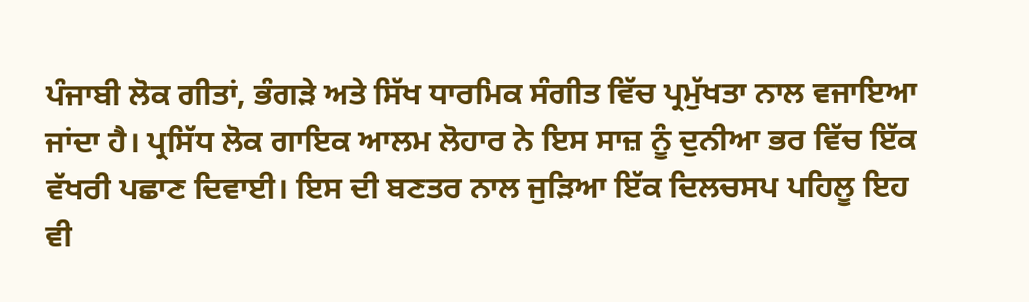ਪੰਜਾਬੀ ਲੋਕ ਗੀਤਾਂ, ਭੰਗੜੇ ਅਤੇ ਸਿੱਖ ਧਾਰਮਿਕ ਸੰਗੀਤ ਵਿੱਚ ਪ੍ਰਮੁੱਖਤਾ ਨਾਲ ਵਜਾਇਆ ਜਾਂਦਾ ਹੈ। ਪ੍ਰਸਿੱਧ ਲੋਕ ਗਾਇਕ ਆਲਮ ਲੋਹਾਰ ਨੇ ਇਸ ਸਾਜ਼ ਨੂੰ ਦੁਨੀਆ ਭਰ ਵਿੱਚ ਇੱਕ ਵੱਖਰੀ ਪਛਾਣ ਦਿਵਾਈ। ਇਸ ਦੀ ਬਣਤਰ ਨਾਲ ਜੁੜਿਆ ਇੱਕ ਦਿਲਚਸਪ ਪਹਿਲੂ ਇਹ ਵੀ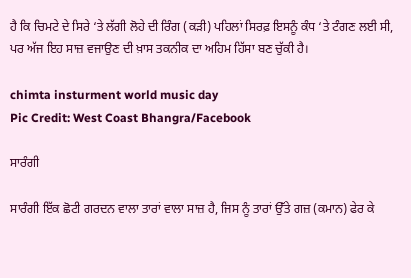ਹੈ ਕਿ ਚਿਮਟੇ ਦੇ ਸਿਰੇ ‘ਤੇ ਲੱਗੀ ਲੋਹੇ ਦੀ ਰਿੰਗ (ਕੜੀ) ਪਹਿਲਾਂ ਸਿਰਫ਼ ਇਸਨੂੰ ਕੰਧ ‘ਤੇ ਟੰਗਣ ਲਈ ਸੀ, ਪਰ ਅੱਜ ਇਹ ਸਾਜ਼ ਵਜਾਉਣ ਦੀ ਖ਼ਾਸ ਤਕਨੀਕ ਦਾ ਅਹਿਮ ਹਿੱਸਾ ਬਣ ਚੁੱਕੀ ਹੈ।

chimta insturment world music day
Pic Credit: West Coast Bhangra/Facebook

ਸਾਰੰਗੀ

ਸਾਰੰਗੀ ਇੱਕ ਛੋਟੀ ਗਰਦਨ ਵਾਲਾ ਤਾਰਾਂ ਵਾਲਾ ਸਾਜ਼ ਹੈ, ਜਿਸ ਨੂੰ ਤਾਰਾਂ ਉੱਤੇ ਗਜ਼ (ਕਮਾਨ) ਫੇਰ ਕੇ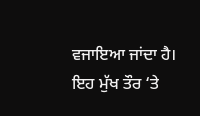ਵਜਾਇਆ ਜਾਂਦਾ ਹੈ। ਇਹ ਮੁੱਖ ਤੌਰ ‘ਤੇ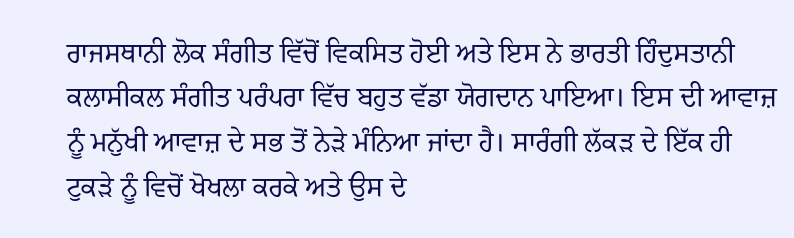ਰਾਜਸਥਾਨੀ ਲੋਕ ਸੰਗੀਤ ਵਿੱਚੋਂ ਵਿਕਸਿਤ ਹੋਈ ਅਤੇ ਇਸ ਨੇ ਭਾਰਤੀ ਹਿੰਦੁਸਤਾਨੀ ਕਲਾਸੀਕਲ ਸੰਗੀਤ ਪਰੰਪਰਾ ਵਿੱਚ ਬਹੁਤ ਵੱਡਾ ਯੋਗਦਾਨ ਪਾਇਆ। ਇਸ ਦੀ ਆਵਾਜ਼ ਨੂੰ ਮਨੁੱਖੀ ਆਵਾਜ਼ ਦੇ ਸਭ ਤੋਂ ਨੇੜੇ ਮੰਨਿਆ ਜਾਂਦਾ ਹੈ। ਸਾਰੰਗੀ ਲੱਕੜ ਦੇ ਇੱਕ ਹੀ ਟੁਕੜੇ ਨੂੰ ਵਿਚੋਂ ਖੋਖਲਾ ਕਰਕੇ ਅਤੇ ਉਸ ਦੇ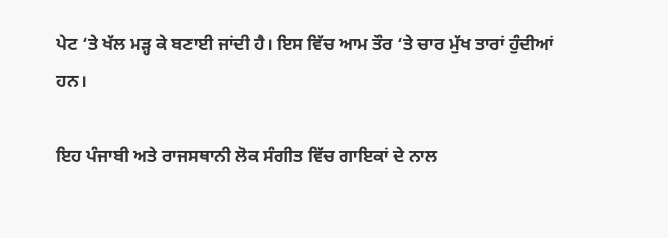ਪੇਟ ‘ਤੇ ਖੱਲ ਮੜ੍ਹ ਕੇ ਬਣਾਈ ਜਾਂਦੀ ਹੈ। ਇਸ ਵਿੱਚ ਆਮ ਤੌਰ ‘ਤੇ ਚਾਰ ਮੁੱਖ ਤਾਰਾਂ ਹੁੰਦੀਆਂ ਹਨ।

ਇਹ ਪੰਜਾਬੀ ਅਤੇ ਰਾਜਸਥਾਨੀ ਲੋਕ ਸੰਗੀਤ ਵਿੱਚ ਗਾਇਕਾਂ ਦੇ ਨਾਲ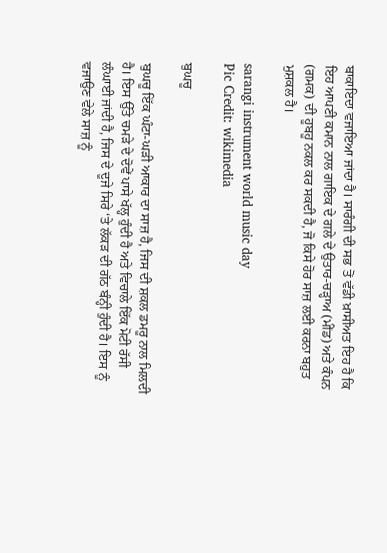ਬਾਕਾਇਦਾ ਵਜਾਇਆ ਜਾਂਦਾ ਹੈ। ਸਾਰੰਗੀ ਦੀ ਸਭ ਤੋਂ ਵੱਡੀ ਖ਼ਾਸੀਅਤ ਇਹ ਹੈ ਕਿ ਇਹ ਆਪਣੀ ਕਮਾਨ ਨਾਲ ਗਾਇਕ ਦੇ ਗਲੇ ਦੇ ਉਤਾਰ-ਚੜ੍ਹਾਅ (ਮੀਂਡ) ਅਤੇ ਕੰਪਨ (ਗਮਕ) ਦੀ ਹੂਬਹੂ ਨਕਲ ਕਰ ਸਕਦੀ ਹੈ, ਜੋ ਕਿਸੇ ਹੋਰ ਸਾਜ਼ ਲਈ ਕਰਨਾ ਬਹੁਤ ਮੁਸ਼ਕਲ ਹੈ।

sarangi instrument world music day
Pic Credit: wikimedia

ਬੁਘਚੂ

ਬੁਘਚੂ ਇੱਕ ਘੰਟਾ-ਘੜੀ ਆਕਾਰ ਦਾ ਸਾਜ਼ ਹੈ, ਜਿਸ ਦੀ ਸ਼ਕਲ ਡਮਰੂ ਨਾਲ ਮਿਲਦੀ ਹੈ। ਇਸ ਉੱਤੇ ਚਮੜੇ ਦੇ ਦੋਵੇਂ ਪਾਸੇ ਖੱਲ੍ਹ ਹੁੰਦੀ ਹੈ ਅਤੇ ਵਿਚਾਲੇ ਇੱਕ ਮੋਟੀ ਰੱਸੀ ਲੰਘਾਈ ਜਾਂਦੀ ਹੈ, ਜਿਸ ਦੇ ਦੂਜੇ ਸਿਰੇ ‘ਤੇ ਲੱਕੜ ਦੀ ਗੱਠ ਬੰਨ੍ਹੀ ਹੁੰਦੀ ਹੈ। ਇਸ ਨੂੰ ਵਜਾਉਣ ਵੇਲੇ ਸਾਜ਼ ਨੂੰ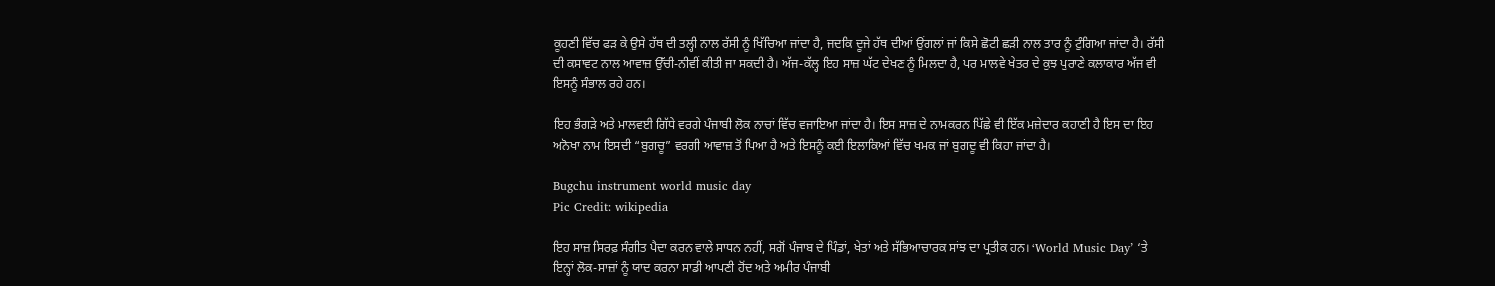ਕੂਹਣੀ ਵਿੱਚ ਫੜ ਕੇ ਉਸੇ ਹੱਥ ਦੀ ਤਲ੍ਹੀ ਨਾਲ ਰੱਸੀ ਨੂੰ ਖਿੱਚਿਆ ਜਾਂਦਾ ਹੈ, ਜਦਕਿ ਦੂਜੇ ਹੱਥ ਦੀਆਂ ਉਂਗਲਾਂ ਜਾਂ ਕਿਸੇ ਛੋਟੀ ਛੜੀ ਨਾਲ ਤਾਰ ਨੂੰ ਟੁੰਗਿਆ ਜਾਂਦਾ ਹੈ। ਰੱਸੀ ਦੀ ਕਸਾਵਟ ਨਾਲ ਆਵਾਜ਼ ਉੱਚੀ-ਨੀਵੀਂ ਕੀਤੀ ਜਾ ਸਕਦੀ ਹੈ। ਅੱਜ-ਕੱਲ੍ਹ ਇਹ ਸਾਜ਼ ਘੱਟ ਦੇਖਣ ਨੂੰ ਮਿਲਦਾ ਹੈ, ਪਰ ਮਾਲਵੇ ਖੇਤਰ ਦੇ ਕੁਝ ਪੁਰਾਣੇ ਕਲਾਕਾਰ ਅੱਜ ਵੀ ਇਸਨੂੰ ਸੰਭਾਲ ਰਹੇ ਹਨ।

ਇਹ ਭੰਗੜੇ ਅਤੇ ਮਾਲਵਈ ਗਿੱਧੇ ਵਰਗੇ ਪੰਜਾਬੀ ਲੋਕ ਨਾਚਾਂ ਵਿੱਚ ਵਜਾਇਆ ਜਾਂਦਾ ਹੈ। ਇਸ ਸਾਜ਼ ਦੇ ਨਾਮਕਰਨ ਪਿੱਛੇ ਵੀ ਇੱਕ ਮਜ਼ੇਦਾਰ ਕਹਾਣੀ ਹੈ ਇਸ ਦਾ ਇਹ ਅਨੋਖਾ ਨਾਮ ਇਸਦੀ “ਬੁਗਚੂ” ਵਰਗੀ ਆਵਾਜ਼ ਤੋਂ ਪਿਆ ਹੈ ਅਤੇ ਇਸਨੂੰ ਕਈ ਇਲਾਕਿਆਂ ਵਿੱਚ ਖਮਕ ਜਾਂ ਬੁਗਦੂ ਵੀ ਕਿਹਾ ਜਾਂਦਾ ਹੈ।

Bugchu instrument world music day
Pic Credit: wikipedia

ਇਹ ਸਾਜ਼ ਸਿਰਫ਼ ਸੰਗੀਤ ਪੈਦਾ ਕਰਨ ਵਾਲੇ ਸਾਧਨ ਨਹੀਂ, ਸਗੋਂ ਪੰਜਾਬ ਦੇ ਪਿੰਡਾਂ, ਖੇਤਾਂ ਅਤੇ ਸੱਭਿਆਚਾਰਕ ਸਾਂਝ ਦਾ ਪ੍ਰਤੀਕ ਹਨ। ‘World Music Day’ ‘ਤੇ ਇਨ੍ਹਾਂ ਲੋਕ-ਸਾਜ਼ਾਂ ਨੂੰ ਯਾਦ ਕਰਨਾ ਸਾਡੀ ਆਪਣੀ ਹੋਂਦ ਅਤੇ ਅਮੀਰ ਪੰਜਾਬੀ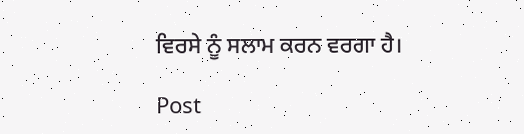ਵਿਰਸੇ ਨੂੰ ਸਲਾਮ ਕਰਨ ਵਰਗਾ ਹੈ।

Post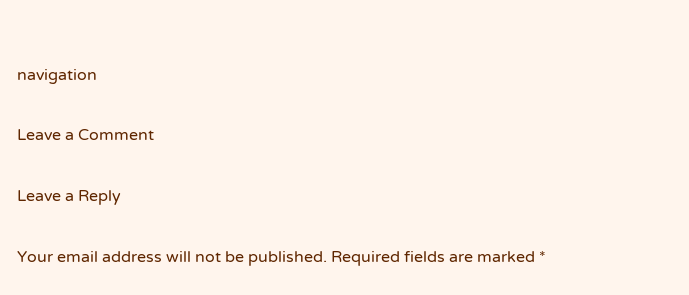navigation

Leave a Comment

Leave a Reply

Your email address will not be published. Required fields are marked *